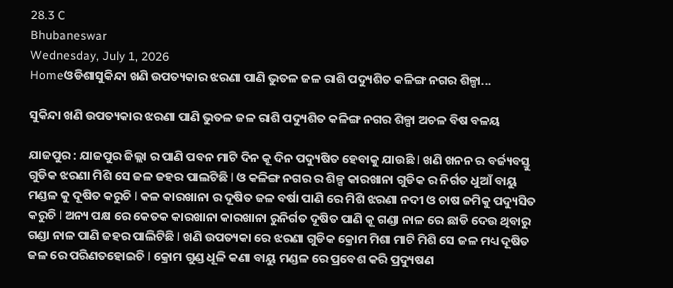28.3 C
Bhubaneswar
Wednesday, July 1, 2026
Homeଓଡିଶାସୁକିନ୍ଦା ଖଣି ଉପତ୍ୟକାର ଝରଣା ପାଣି ଭୁତଳ ଜଳ ରାଶି ପଦ୍ୟୁଶିତ କଳିଙ୍ଗ ନଗର ଶିଳ୍ପା...

ସୁକିନ୍ଦା ଖଣି ଉପତ୍ୟକାର ଝରଣା ପାଣି ଭୁତଳ ଜଳ ରାଶି ପଦ୍ୟୁଶିତ କଳିଙ୍ଗ ନଗର ଶିଳ୍ପା ଅଚଳ ବିଷ ବଳୟ

ଯାଜପୁର : ଯାଜପୁର ଜିଲ୍ଲା ର ପାଣି ପବନ ମାଟି ଦିନ କୂ ଦିନ ପଦ୍ୟୁଷିତ ହେବାକୁ ଯାଉଛି l ଖଣି ଖନନ ର ବର୍ଜ୍ୟବସ୍ତୁ ଗୁଡିକ ଝରଣା ମିଶି ସେ ଜଳ ଜହର ପାଲଟିଛି l ଓ କଳିଙ୍ଗ ନଗର ର ଶିଳ୍ପ କାରଖାନା ଗୁଡିକ ର ନିର୍ଗତ ଧୁଆଁ ବାୟୁ ମଣ୍ଡଳ କୁ ଦୂଷିତ କରୁଚି l କଳ କାରଖାନା ର ଦୂଷିତ ଜଳ ବର୍ଷା ପାଣି ରେ ମିଶି ଝରଣା ନଦୀ ଓ ଚାଷ ଜମିକୁ ପଦ୍ୟୁସିତ କରୁଚି l ଅନ୍ୟ ପକ୍ଷ ରେ କେତକ କାରଖାନା କାରଖାନା ରୁନିର୍ଗତ ଦୂଷିତ ପାଣି କୂ ଗଣ୍ଡା ନାଳ ରେ ଛାଡି ଦେଉ ଥିବାରୁ ଗଣ୍ଡା ନାଳ ପାଣି ଜହର ପାଲିଟିଛି l ଖଣି ଉପତ୍ୟକା ରେ ଝରଣା ଗୁଡିକ କ୍ରୋମ ମିଶା ମାଟି ମିଶି ସେ ଜଳ ମଧ୍ୟ ଦୂଷିତ ଜଳ ରେ ପରିଣତହୋଇଚି l କ୍ରୋମ ଗୁଣ୍ଡ ଧୂଳି କଣା ବାୟୁ ମଣ୍ଡଳ ରେ ପ୍ରବେଶ କରି ପ୍ରଦ୍ୟୁଷଣ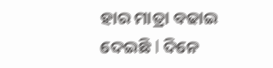ହାର ମାତ୍ରା ବଢାଇ ଦେଇଛି l ଦିନେ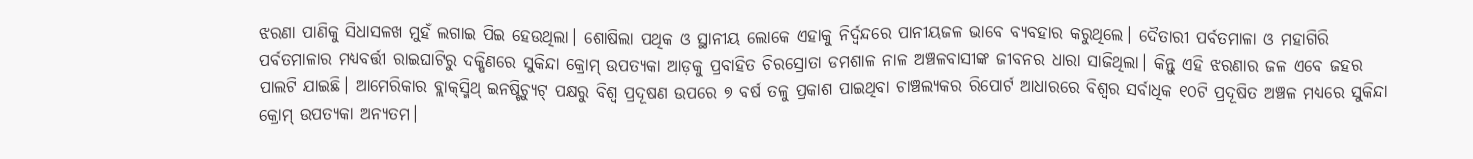ଝରଣା ପାଣିକୁ ସିଧାସଳଖ ମୁହଁ ଲଗାଇ ପିଇ ହେଉଥିଲା। ଶୋଷିଲା ପଥିକ ଓ ସ୍ଥାନୀୟ ଲୋକେ ଏହାକୁ ନିର୍ଦ୍ବନ୍ଦରେ ପାନୀୟଜଳ ଭାବେ ବ୍ୟବହାର କରୁଥିଲେ। ଦୈତାରୀ ପର୍ବତମାଳା ଓ ମହାଗିରି ପର୍ବତମାଳାର ମଧ୍ୟବର୍ତ୍ତୀ ରାଇଘାଟିରୁ ଦକ୍ଷିଣରେ ସୁକିନ୍ଦା କ୍ରୋମ୍‌ ଉପତ୍ୟକା ଆଡ଼କୁ ପ୍ରବାହିତ ଚିରସ୍ରୋତା ଡମଶାଳ ନାଳ ଅଞ୍ଚଳବାସୀଙ୍କ ଜୀବନର ଧାରା ସାଜିଥିଲା। କିନ୍ତୁ ଏହି ଝରଣାର ଜଳ ଏବେ ଜହର ପାଲଟି ଯାଇଛି। ‌ଆମେରିକାର ବ୍ଲାକ୍‌ସ୍ମିଥ୍‌ ଇନଷ୍ଟିଚ୍ୟୁଟ୍‌ ପକ୍ଷରୁ ବିଶ୍ବ ପ୍ରଦୂଷଣ ଉପରେ ୭ ବର୍ଷ ତଳୁ ପ୍ରକାଶ ପାଇଥିବା ଚାଞ୍ଚଲ୍ୟକର ରିପୋର୍ଟ ଆଧାରରେ ବିଶ୍ବର ସର୍ବାଧିକ ୧୦ଟି ପ୍ରଦୂଷିତ ଅଞ୍ଚଳ ମଧ୍ୟରେ ସୁକିନ୍ଦା କ୍ରୋମ୍‌ ଉପତ୍ୟକା ଅନ୍ୟତମ।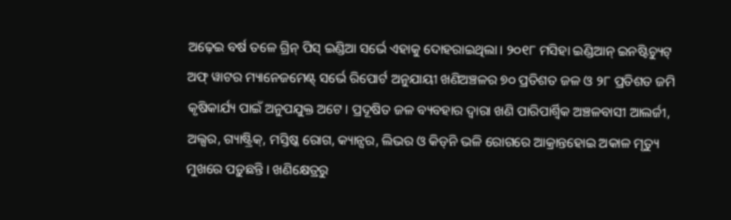ଅଢ଼େଇ ବର୍ଷ ତଳେ ଗ୍ରିନ୍ ପିସ୍ ଇଣ୍ଡିଆ ସର୍ଭେ ଏହାକୁ ଦୋହରାଇଥିଲା। ୨୦୧୮ ମସିହା ଇଣ୍ଡିଆନ୍ ଇନଷ୍ଟିଚ୍ୟୁଟ୍‌ ଅଫ୍ ୱାଟର ମ୍ୟାନେଜମେଣ୍ଟ୍‌ ସର୍ଭେ ରିପୋର୍ଟ ଅନୁଯାୟୀ ଖଣିଅଞ୍ଚଳର ୭୦ ପ୍ରତିଶତ ଜଳ ଓ ୨୮ ପ୍ରତିଶତ ଜମି କୃଷିକାର୍ଯ୍ୟ ପାଇଁ ଅନୁପଯୁକ୍ତ ଅଟେ। ପ୍ରଦୂଷିତ ଜଳ ବ୍ୟବହାର ଦ୍ବାରା ଖଣି ପାରିପାର୍ଶ୍ବିକ ଅଞ୍ଚଳବାସୀ ଆଲର୍ଜୀ, ଅଲ୍ସର, ଗ୍ୟାଷ୍ଟ୍ରିକ୍‌, ମସ୍ତିଷ୍କ ରୋଗ, କ୍ୟାନ୍ସର, ଲିଭର ଓ କିଡ୍‌ନି ଭଳି ରୋଗରେ ଆକ୍ରାନ୍ତହୋଇ ଅକାଳ ମୃତ୍ୟୁ ମୁଖରେ ପଡ଼ୁଛନ୍ତି। ଖଣିକ୍ଷେତ୍ରରୁ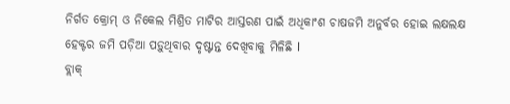ନିର୍ଗତ କ୍ରୋମ୍‌ ଓ ନିକେଲ ମିଶ୍ରିତ ମାଟିର ଆସ୍ତରଣ ପାଇଁ ଅଧିକାଂଶ ଚାଷଜମି ଅନୁର୍ବର ହୋଇ ଲକ୍ଷଲକ୍ଷ ହେକ୍ଟର ଜମି ପଡ଼ିଆ ପଡ଼ୁଥିବାର ଦୃଷ୍ଟାନ୍ତ ଦେଖିବାକୁ ମିଳିଛି l
ବ୍ଲାକ୍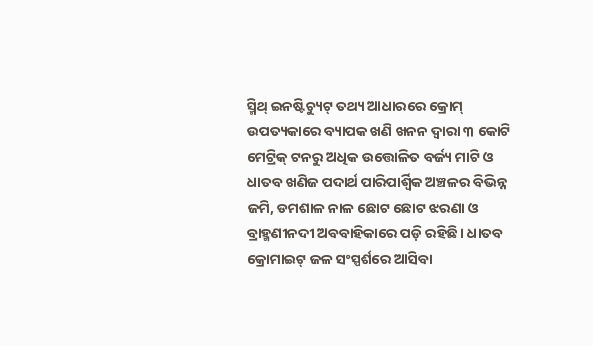ସ୍ମିଥ୍‌ ଇନଷ୍ଟିଚ୍ୟୁଟ୍‌ ତଥ୍ୟ ଆଧାରରେ କ୍ରୋମ୍‌ ଉପତ୍ୟକାରେ ବ୍ୟାପକ ଖଣି ଖନନ ଦ୍ବାରା ୩ କୋଟି ମେଟ୍ରିକ୍‌ ଟନରୁ ଅଧିକ ଉତ୍ତୋଳିତ ବର୍ଜ୍ୟ ମାଟି ଓ ଧାତବ ଖଣିଜ ପଦାର୍ଥ ପାରିପାର୍ଶ୍ବିକ ଅଞ୍ଚଳର ବିଭିନ୍ନ ଜମି, ଡମଶାଳ ନାଳ ଛୋଟ ଛୋଟ ଝରଣା ଓ ବ୍ରାହ୍ମଣୀନଦୀ ଅବବାହିକାରେ ପଡ଼ି ରହିଛି। ଧାତବ କ୍ରୋମାଇଟ୍‌ ଜଳ ସଂସ୍ପର୍ଶରେ ଆସିବା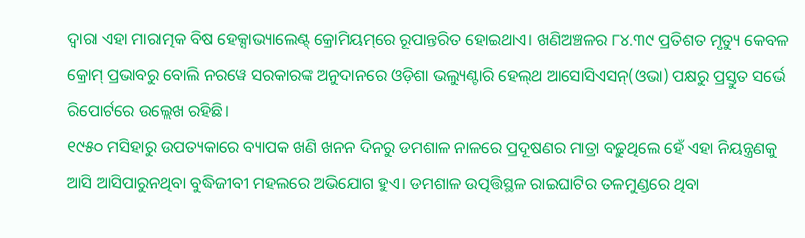ଦ୍ବାରା ଏହା ମାରାତ୍ମକ ବିଷ ହେକ୍ସାଭ୍ୟାଲେଣ୍ଟ୍‌ କ୍ରୋମିୟମ୍‌ରେ ରୂପାନ୍ତରିତ ହୋଇଥାଏ। ଖଣିଅଞ୍ଚଳର ୮୪.୩୯ ପ୍ରତିଶତ ମୃତ୍ୟୁ କେବଳ କ୍ରୋମ୍‌ ପ୍ରଭାବରୁ ବୋଲି ନରୱେ ସରକାରଙ୍କ ଅନୁଦାନରେ ଓଡ଼ିଶା ଭଲ୍ୟୁଣ୍ଟାରି ହେଲ୍‌ଥ ଆସୋସିଏସନ୍‌(ଓଭା) ପକ୍ଷରୁ ପ୍ରସ୍ତୁତ ସର୍ଭେ ରିପୋର୍ଟରେ ଉଲ୍ଲେଖ ରହିଛି।
୧୯୫୦ ମସିହାରୁ ଉପତ୍ୟକାରେ ବ୍ୟାପକ ଖଣି ଖନନ ଦିନରୁ ଡମଶାଳ ନାଳରେ ପ୍ରଦୂଷଣର ମାତ୍ରା ବଢ଼ୁଥିଲେ ହେଁ ଏହା ନିୟନ୍ତ୍ରଣକୁ ଆସି ଆସିପାରୁନଥିବା ବୁଦ୍ଧିଜୀବୀ ମହଲରେ ଅଭିଯୋଗ ହୁଏ। ଡମଶାଳ ଉତ୍ପତ୍ତିସ୍ଥଳ ରାଇଘାଟିର ତଳମୁଣ୍ଡରେ ଥିବା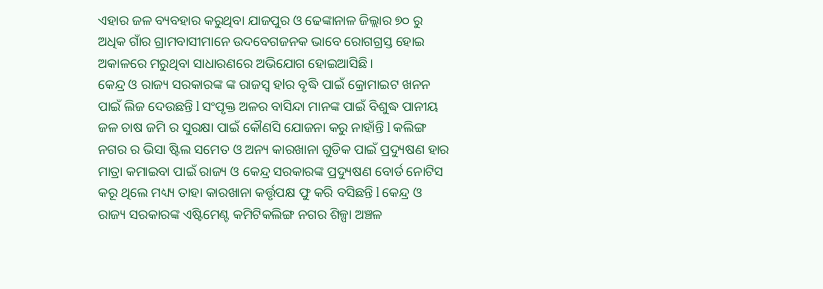ଏହାର ଜଳ ବ୍ୟବହାର କରୁଥିବା ‌ଯାଜପୁର ଓ ଢେଙ୍କାନାଳ ଜିଲ୍ଲାର ୭୦ ରୁ ଅଧିକ ଗାଁର ଗ୍ରାମବାସୀମାନେ ଉଦବେଗଜନକ ଭାବେ ରୋଗଗ୍ରସ୍ତ ହୋଇ ଅକାଳରେ ମରୁଥିବା ସାଧାରଣରେ ଅଭିଯୋଗ ହୋଇଆସିଛି।
କେନ୍ଦ୍ର ଓ ରାଜ୍ୟ ସରକାରଙ୍କ ଙ୍କ ରାଜସ୍ବ ହlର ବୃଦ୍ଧି ପାଇଁ କ୍ରୋମାଇଟ ଖନନ ପାଇଁ ଲିଜ ଦେଉଛନ୍ତି l ସଂପୃକ୍ତ ଅଳର ବାସିନ୍ଦା ମାନଙ୍କ ପାଇଁ ବିଶୁଦ୍ଧ ପାନୀୟ ଜଳ ଚାଷ ଜମି ର ସୁରକ୍ଷା ପାଇଁ କୌଣସି ଯୋଜନା କରୁ ନାହାଁନ୍ତି l କଲିଙ୍ଗ ନଗର ର ଭିସା ଷ୍ଟିଲ ସମେତ ଓ ଅନ୍ୟ କାରଖାନା ଗୁଡିକ ପାଇଁ ପ୍ରଦ୍ୟୁଷଣ ହାର ମାତ୍ରା କମାଇବା ପାଇଁ ରାଜ୍ୟ ଓ କେନ୍ଦ୍ର ସରକାରଙ୍କ ପ୍ରଦ୍ୟୁଷଣ ବୋର୍ଡ ନୋଟିସ କରୂ ଥିଲେ ମଧ୍ୟ୍ୟ ତାହା କାରଖାନା କର୍ତ୍ତୃପକ୍ଷ ଫୁ କରି ବସିଛନ୍ତି l କେନ୍ଦ୍ର ଓ ରାଜ୍ୟ ସରକାରଙ୍କ ଏଷ୍ଟିମେଣ୍ଟ କମିଟିକଲିଙ୍ଗ ନଗର ଶିଳ୍ପା ଅଞ୍ଚଳ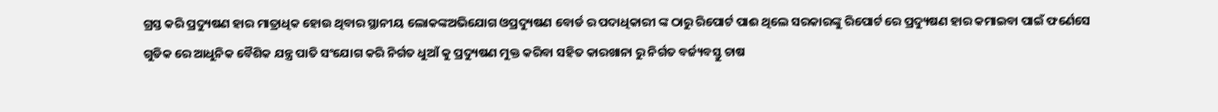ଗ୍ରସ୍ତ କରି ପ୍ରଦ୍ୟୁଷଣ ହାର ମାତ୍ରାଧିକ ହୋଉ ଥିବାର ସ୍ଥାନୀୟ ଲୋକଙ୍କଅଭିଯୋଗ ଓପ୍ରଦ୍ୟୁଷଣ ବୋର୍ଡ ର ପଦାଧିକାରୀ ଙ୍କ ଠାରୁ ରିପୋର୍ଟ ପାଈ ଥିଲେ ସରକାରଙ୍କୁ ରିପୋର୍ଟ ରେ ପ୍ରଦ୍ୟୁଷଣ ହାର କମାଇବା ପାଇଁ ଫର୍ଣେସେ ଗୁଡିକ ରେ ଆଧୁନିକ ବୈଶିକ ଯନ୍ତ୍ର ପାତି ସଂଯୋଗ କରି ନିର୍ଗତ ଧୁଆଁ କୁ ପ୍ରଦ୍ୟୁଷଣ ମୁକ୍ତ କରିବା ସହିତ କାରଖାନା ରୁ ନିର୍ଗତ ବର୍ଜ୍ୟବସ୍ତୁ ଚାଷ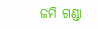ଜମି ଗଣ୍ଡା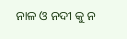ନାଳ ଓ ନଦୀ କୁ ନ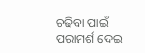ଚଢିବା ପାଇଁ ପରାମର୍ଶ ଦେଇ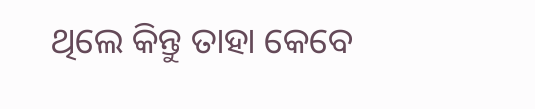ଥିଲେ କିନ୍ତୁ ତାହା କେବେ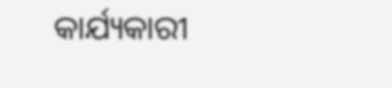କାର୍ଯ୍ୟକାରୀ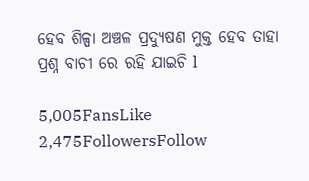ହେବ ଶିଳ୍ପା ଅଞ୍ଚଳ ପ୍ରଦ୍ୟୁଷଣ ମୁକ୍ତ ହେବ ତାହା ପ୍ରଶ୍ନ ବାଚୀ ରେ ରହି ଯାଇଚି l

5,005FansLike
2,475FollowersFollow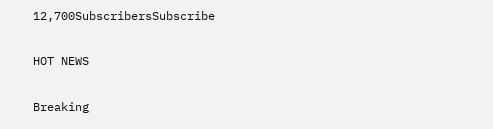12,700SubscribersSubscribe

HOT NEWS

Breaking